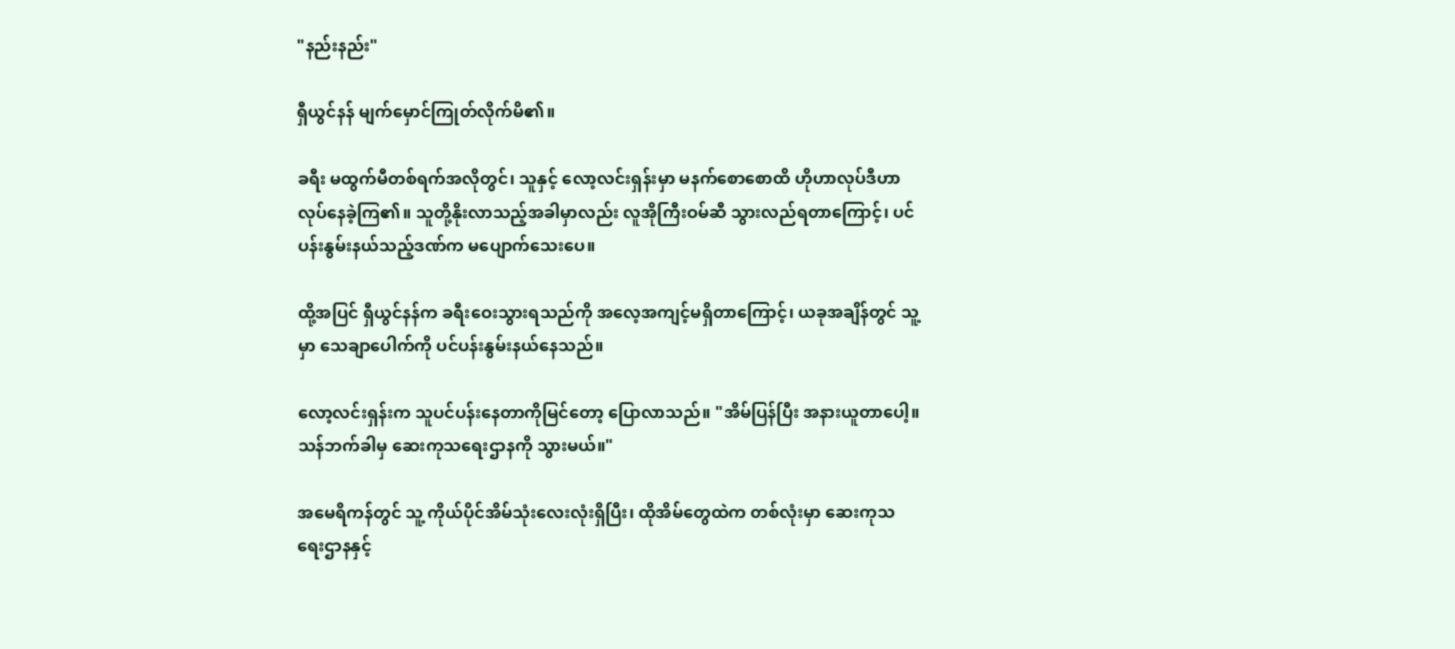"နည်းနည်း"

ရှီယွင်နန် မျက်မှောင်ကြုတ်လိုက်မိ၏။

ခရီး မထွက်မီတစ်ရက်အလိုတွင်၊ သူနှင့် လော့လင်းရှန်းမှာ မနက်စောစောထိ ဟိုဟာလုပ်ဒီဟာလုပ်နေခဲ့ကြ၏။ သူတို့နိုးလာသည့်အခါမှာလည်း လူအိုကြီးဝမ်ဆီ သွားလည်ရတာကြောင့်၊ ပင်ပန်းနွမ်းနယ်သည့်ဒဏ်က မပျောက်သေးပေ။

ထို့အပြင် ရှီယွင်နန်က ခရီးဝေးသွားရသည်ကို အလေ့အကျင့်မရှိတာကြောင့်၊ ယခုအချိန်တွင် သူ့မှာ သေချာပေါက်ကို ပင်ပန်းနွမ်းနယ်နေသည်။

လော့လင်းရှန်းက သူပင်ပန်းနေတာကိုမြင်တော့ ပြောလာသည်။ "အိမ်ပြန်ပြီး အနားယူတာပေါ့။ သန်ဘက်ခါမှ ဆေးကုသရေးဌာနကို သွားမယ်။"

အမေရိကန်တွင် သူ့ ကိုယ်ပိုင်အိမ်သုံးလေးလုံးရှိပြီး၊ ထိုအိမ်တွေထဲက တစ်လုံးမှာ ဆေးကုသရေးဌာနနှင့်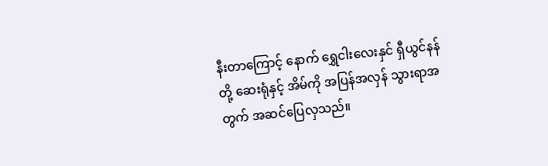နီးတာကြောင့် နောက် ရွှေငါးလေးနှင် ရှီယွင်နန်တို့ ဆေးရုံနှင့် အိမ်ကို အပြန်အလှန် သွားရာအတွက် အဆင်ပြေလှသည်။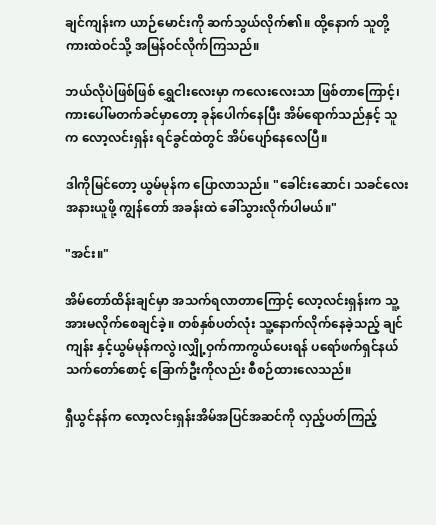ချင်ကျန်းက ယာဉ်မောင်းကို ဆက်သွယ်လိုက်၏။ ထို့နောက် သူတို့ ကားထဲဝင်သို့ အမြန်ဝင်လိုက်ကြသည်။

ဘယ်လိုပဲဖြစ်ဖြစ် ရွှေငါးလေးမှာ ကလေးလေးသာ ဖြစ်တာကြောင့်၊ ကားပေါ်မတက်ခင်မှာတော့ ခုန်ပေါက်နေပြီး အိမ်ရောက်သည်နှင့် သူက လော့လင်းရှန်း ရင်ခွင်ထဲတွင် အိပ်ပျော်နေလေပြီ။

ဒါကိုမြင်တော့ ယွမ်မုန်က ပြောလာသည်။ "ခေါင်းဆောင်၊ သခင်လေးအနားယူဖို့ ကျွန်တော် အခန်းထဲ ခေါ်သွားလိုက်ပါမယ်။"

"အင်း။"

အိမ်တော်ထိန်းချင်မှာ အသက်ရလာတာကြောင့် လော့လင်းရှန်းက သူ့အားမလိုက်စေချင်ခဲ့။ တစ်နှစ်ပတ်လုံး သူ့နောက်လိုက်နေခဲ့သည့် ချင်ကျန်း နှင့်ယွမ်မုန်ကလွဲ၊လျှို့ဝှက်ကာကွယ်ပေးရန် ပရော်ဖက်ရှင်နယ် သက်တော်စောင့် ခြောက်ဦးကိုလည်း စီစဉ်ထားလေသည်။

ရှီယွင်နန်က လော့လင်းရှန်းအိမ်အပြင်အဆင်ကို လှည့်ပတ်ကြည့်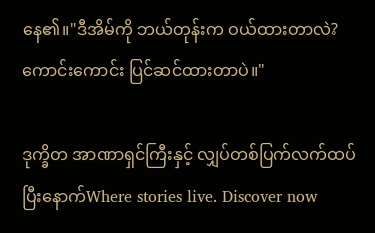နေ၏။"ဒီအိမ်ကို ဘယ်တုန်းက ဝယ်ထားတာလဲ? ကောင်းကောင်း ပြင်ဆင်ထားတာပဲ။"

ဒုက္ခိတ အာဏာရှင်ကြီးနှင့် လျှပ်တစ်ပြက်လက်ထပ်ပြီးနောက်Where stories live. Discover now